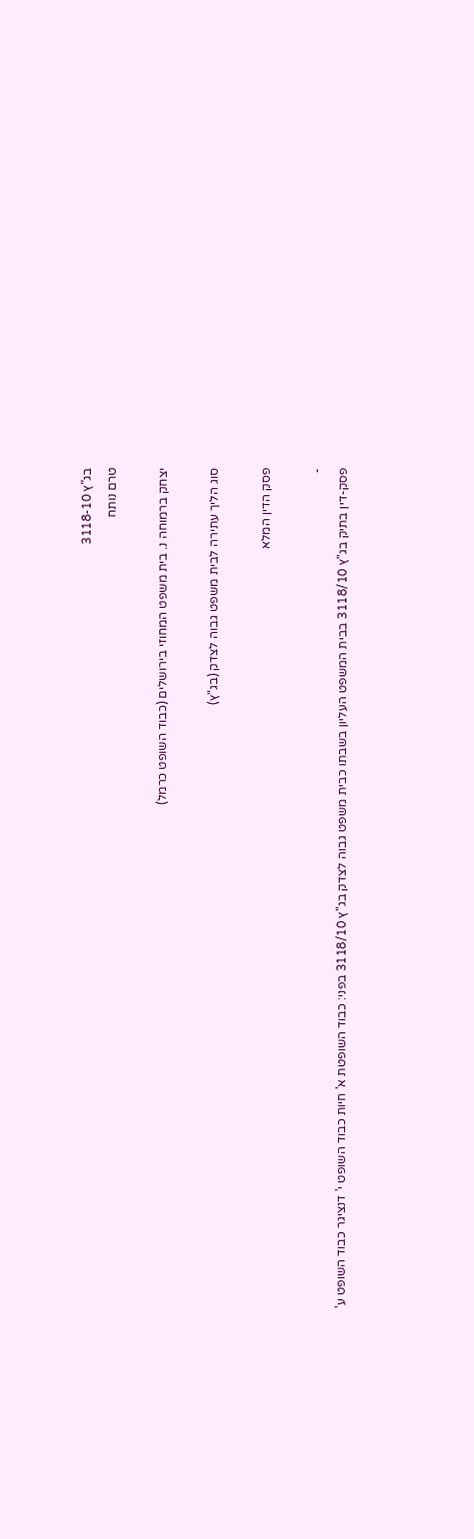בג"ץ 3118-10
טרם נותח

יצחק ברמוחה נ. בית משפט המחוזי בירושלים (כבוד השופט כרמל)

סוג הליך עתירה לבית משפט גבוה לצדק (בג"ץ)

פסק הדין המלא

-
פסק-דין בתיק בג"ץ 3118/10 בבית המשפט העליון בשבתו כבית משפט גבוה לצדק בג"ץ 3118/10 בפני: כבוד השופטת א' חיות כבוד השופט י' דנציגר כבוד השופט ע'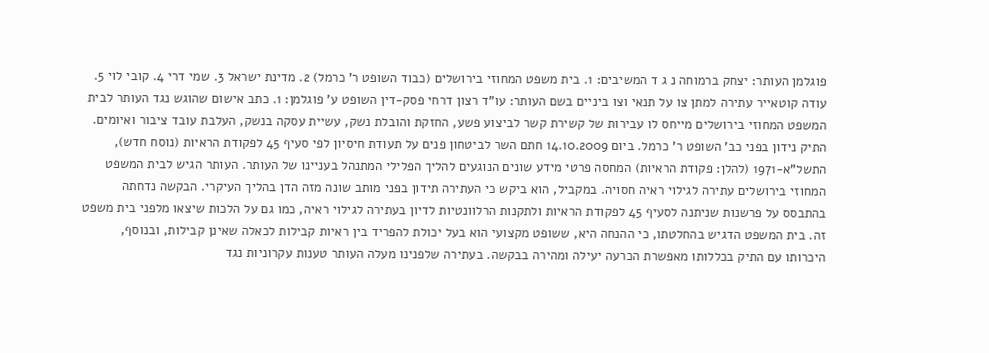פוגלמן העותר: יצחק ברמוחה נ ג ד המשיבים: 1. בית משפט המחוזי בירושלים (כבוד השופט ר' כרמל) 2. מדינת ישראל 3. שמי דרי 4. קובי לוי 5. עודה קוטאייר עתירה למתן צו על תנאי וצו ביניים בשם העותר: עו"ד רצון דרחי פסק-דין השופט ע' פוגלמן: 1. כתב אישום שהוגש נגד העותר לבית המשפט המחוזי בירושלים מייחס לו עבירות של קשירת קשר לביצוע פשע, החזקת והובלת נשק, עשיית עסקה בנשק, העלבת עובד ציבור ואיומים. התיק נידון בפני כב' השופט ר' כרמל. ביום 14.10.2009 חתם השר לביטחון פנים על תעודת חיסיון לפי סעיף 45 לפקודת הראיות (נוסח חדש), התשל"א-1971 (להלן: פקודת הראיות) המחסה פרטי מידע שונים הנוגעים להליך הפלילי המתנהל בעניינו של העותר. העותר הגיש לבית המשפט המחוזי בירושלים עתירה לגילוי ראיה חסויה. במקביל, הוא ביקש כי העתירה תידון בפני מותב שונה מזה הדן בהליך העיקרי. הבקשה נדחתה בהתבסס על פרשנות שניתנה לסעיף 45 לפקודת הראיות ולתקנות הרלוונטיות לדיון בעתירה לגילוי ראיה, כמו גם על הלכות שיצאו מלפני בית משפט זה. בית המשפט הדגיש בהחלטתו, כי ההנחה היא, ששופט מקצועי הוא בעל יכולת להפריד בין ראיות קבילות לכאלה שאינן קבילות, ובנוסף, היכרותו עם התיק בכללותו מאפשרת הכרעה יעילה ומהירה בבקשה. בעתירה שלפנינו מעלה העותר טענות עקרוניות נגד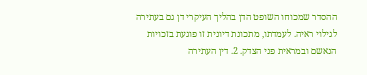ההסדר שמכוחו השופט הדן בהליך העיקרי דן גם בעתירה לגילוי ראיה. לעמדתו, מתכונת דיונית זו פוגעת בזכויות הנאשם ובמראית פני הצדק. 2. דין העתירה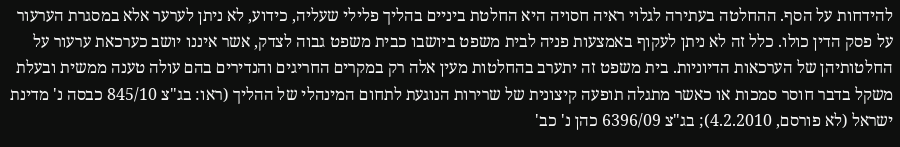להידחות על הסף. ההחלטה בעתירה לגלוי ראיה חסויה היא החלטת ביניים בהליך פלילי שעליה, כידוע, לא ניתן לערער אלא במסגרת הערעור על פסק הדין כולו. כלל זה לא ניתן לעקוף באמצעות פניה לבית משפט ביושבו כבית משפט גבוה לצדק, אשר איננו יושב כערכאת ערעור על החלטותיהן של הערכאות הדיוניות. בית משפט זה יתערב בהחלטות מעין אלה רק במקרים החריגים והנדירים בהם עולה טענה ממשית ובעלת משקל בדבר חוסר סמכות או כאשר מתגלה תופעה קיצונית של שרירות הנוגעת לתחום המינהלי של ההליך (ראו: בג"צ 845/10 כבסה נ' מדינת ישראל (לא פורסם, 4.2.2010); בג"צ 6396/09 כהן נ' כב'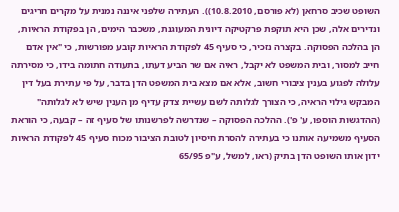השופט שכיב סרחאן (לא פורסם, 10.8.2010)). העתירה שלפני איננה נמנית על מקרים חריגים ונדירים אלה, שכן היא תוקפת פרקטיקה דיונית המעוגנת, משכבר הימים, הן בפקודת הראיות, הן בהלכה הפסוקה. בקצרה נזכיר, כי סעיף 45 לפקודת הראיות קובע מפורשות, כי "אין אדם חייב למסור, ובית המשפט לא יקבל, ראיה אם שר הביע דעתו, בתעודה חתומה בידו, כי מסירתה עלולה לפגוע בענין ציבורי חשוב, אלא אם מצא בית המשפט הדן בדבר, על פי עתירת בעל דין המבקש גילוי הראיה, כי הצורך לגלותה לשם עשיית צדק עדיף מן הענין שיש לא לגלותה" (ההדגשות הוספו, ע' פ'). ההלכה הפסוקה – שנדרשה לפרשנותו של סעיף זה – קבעה, כי הוראת הסעיף משמיעה אותנו כי בעתירה להסרת חיסיון לטובת הציבור מכוח סעיף 45 לפקודת הראיות ידון אותו השופט הדן בתיק (ראו, למשל, ע"פ 65/95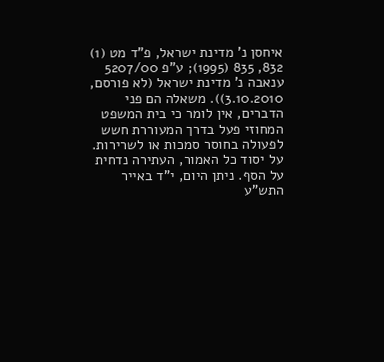איחסן נ' מדינת ישראל, פ"ד מט (1) 832, 835 (1995); ע"פ 5207/00 ענאבה נ' מדינת ישראל (לא פורסם, 3.10.2010)). משאלה הם פני הדברים, אין לומר כי בית המשפט המחוזי פעל בדרך המעוררת חשש לפעולה בחוסר סמכות או לשרירות. על יסוד כל האמור, העתירה נדחית על הסף. ניתן היום, י"ד באייר התש"ע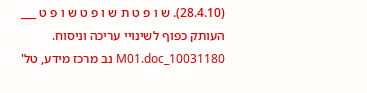(28.4.10). ש ו פ ט ת ש ו פ ט ש ו פ ט ___ העותק כפוף לשינויי עריכה וניסוח. 10031180_M01.doc נב מרכז מידע, טל'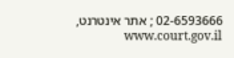02-6593666 ; אתר אינטרנט, www.court.gov.il